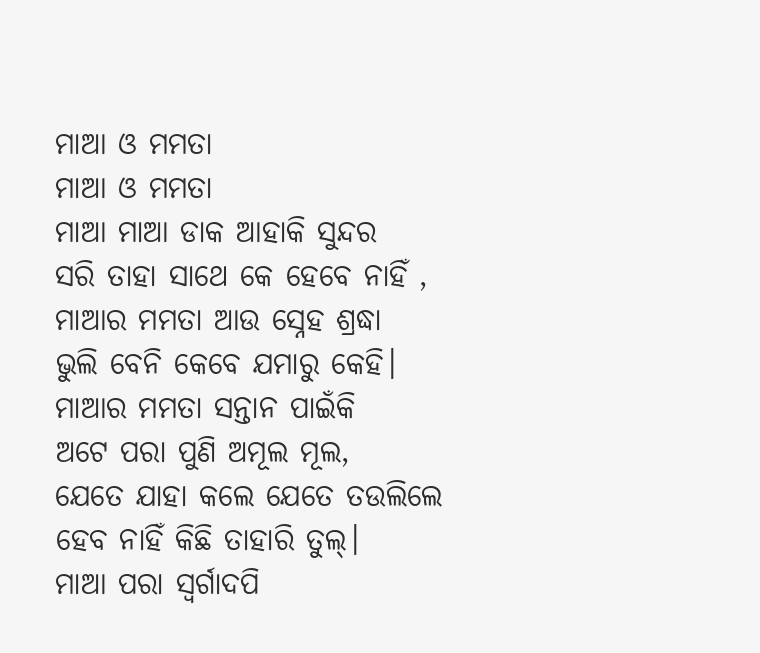ମାଆ ଓ ମମତା
ମାଆ ଓ ମମତା
ମାଆ ମାଆ ଡାକ ଆହାକି ସୁନ୍ଦର
ସରି ତାହା ସାଥେ କେ ହେବେ ନାହିଁ ,
ମାଆର ମମତା ଆଉ ସ୍ନେହ ଶ୍ରଦ୍ଧା
ଭୁଲି ବେନି କେବେ ଯମାରୁ କେହି।
ମାଆର ମମତା ସନ୍ତାନ ପାଇଁକି
ଅଟେ ପରା ପୁଣି ଅମୂଲ ମୂଲ,
ଯେତେ ଯାହା କଲେ ଯେତେ ତଉଲିଲେ
ହେବ ନାହିଁ କିଛି ତାହାରି ତୁଲ୍।
ମାଆ ପରା ସ୍ବର୍ଗାଦପି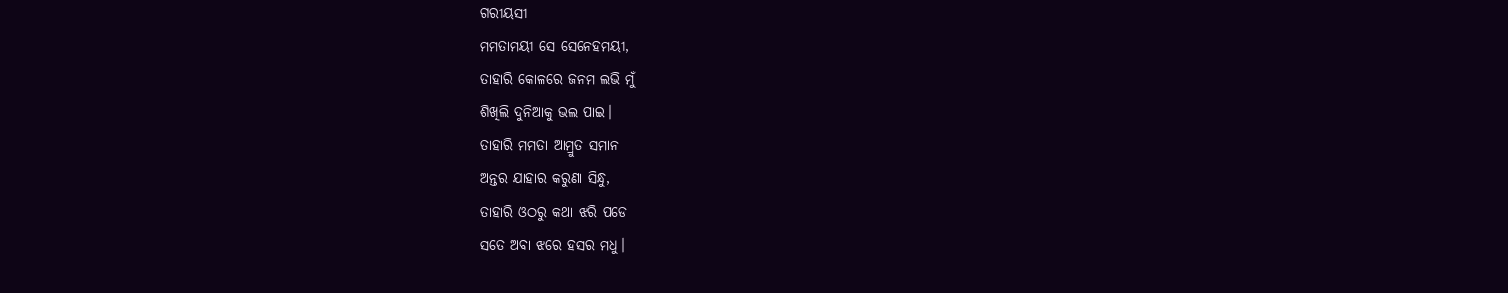ଗରୀୟସୀ
ମମତାମୟୀ ସେ ସେନେହମୟୀ,
ତାହାରି କୋଳରେ ଜନମ ଲଭି ମୁଁ
ଶିଖିଲି ଦୁନିଆକୁ ଭଲ ପାଇ।
ତାହାରି ମମତା ଆମ୍ରୁତ ସମାନ
ଅନ୍ତର ଯାହାର କରୁଣା ସିନ୍ଧୁ,
ତାହାରି ଓଠରୁ କଥା ଝରି ପଡେ
ସତେ ଅବା ଝରେ ହସର ମଧୁ।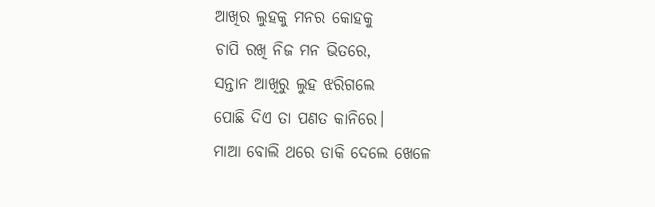ଆଖିର ଲୁହକୁ ମନର କୋହକୁ
ଚାପି ରଖି ନିଜ ମନ ଭିତରେ,
ସନ୍ତାନ ଆଖିରୁ ଲୁହ ଝରିଗଲେ
ପୋଛି ଦିଏ ତା ପଣତ କାନିରେ।
ମାଆ ବୋଲି ଥରେ ଡାକି ଦେଲେ ଖେଳେ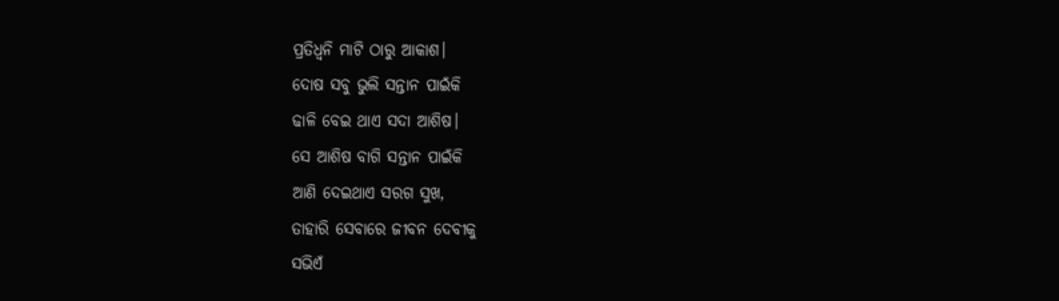ପ୍ରତିଧ୍ୱନି ମାଟି ଠାରୁ ଆକାଶ।
ଦୋଷ ସବୁ ଭୁଲି ସନ୍ତାନ ପାଇଁକି
ଢାଳି ବେଇ ଥାଏ ସଦା ଆଶିଷ।
ସେ ଆଶିଷ ବାଗି ସନ୍ତାନ ପାଇଁକି
ଆଣି ଦେଇଥାଏ ସରଗ ସୁଖ,
ତାହାରି ସେବାରେ ଜୀବନ ଦେବୀକୁ
ସଭିଏଁ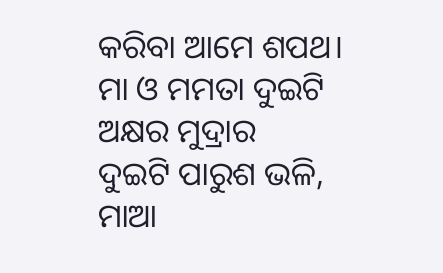କରିବା ଆମେ ଶପଥ।
ମା ଓ ମମତା ଦୁଇଟି ଅକ୍ଷର ମୁଦ୍ରାର
ଦୁଇଟି ପାରୁଶ ଭଳି,
ମାଆ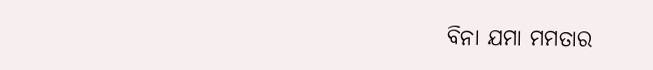ବିନା ଯମା ମମତାର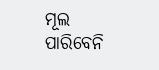ମୂଲ
ପାରିବେନି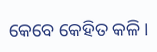କେବେ କେହିତ କଳି।